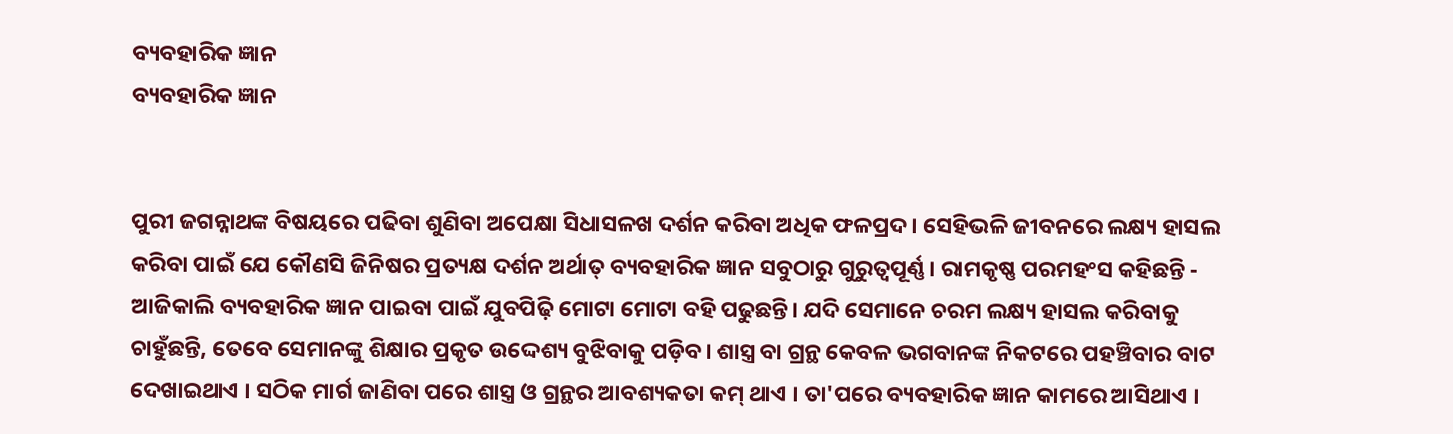ବ୍ୟବହାରିକ ଜ୍ଞାନ
ବ୍ୟବହାରିକ ଜ୍ଞାନ


ପୁରୀ ଜଗନ୍ନାଥଙ୍କ ବିଷୟରେ ପଢିବା ଶୁଣିବା ଅପେକ୍ଷା ସିଧାସଳଖ ଦର୍ଶନ କରିବା ଅଧିକ ଫଳପ୍ରଦ । ସେହିଭଳି ଜୀବନରେ ଲକ୍ଷ୍ୟ ହାସଲ କରିବା ପାଇଁ ଯେ କୌଣସି ଜିନିଷର ପ୍ରତ୍ୟକ୍ଷ ଦର୍ଶନ ଅର୍ଥାତ୍ ବ୍ୟବହାରିକ ଜ୍ଞାନ ସବୁଠାରୁ ଗୁରୁତ୍ୱପୂର୍ଣ୍ଣ । ରାମକୃଷ୍ଣ ପରମହଂସ କହିଛନ୍ତି - ଆଜିକାଲି ବ୍ୟବହାରିକ ଜ୍ଞାନ ପାଇବା ପାଇଁ ଯୁବପିଢ଼ି ମୋଟା ମୋଟା ବହି ପଢୁଛନ୍ତି। ଯଦି ସେମାନେ ଚରମ ଲକ୍ଷ୍ୟ ହାସଲ କରିବାକୁ ଚାହୁଁଛନ୍ତି, ତେବେ ସେମାନଙ୍କୁ ଶିକ୍ଷାର ପ୍ରକୃତ ଉଦ୍ଦେଶ୍ୟ ବୁଝିବାକୁ ପଡ଼ିବ। ଶାସ୍ତ୍ର ବା ଗ୍ରନ୍ଥ କେବଳ ଭଗବାନଙ୍କ ନିକଟରେ ପହଞ୍ଚିବାର ବାଟ ଦେଖାଇଥାଏ । ସଠିକ ମାର୍ଗ ଜାଣିବା ପରେ ଶାସ୍ତ୍ର ଓ ଗ୍ରନ୍ଥର ଆବଶ୍ୟକତା କମ୍ ଥାଏ । ତା'ପରେ ବ୍ୟବହାରିକ ଜ୍ଞାନ କାମରେ ଆସିଥାଏ ।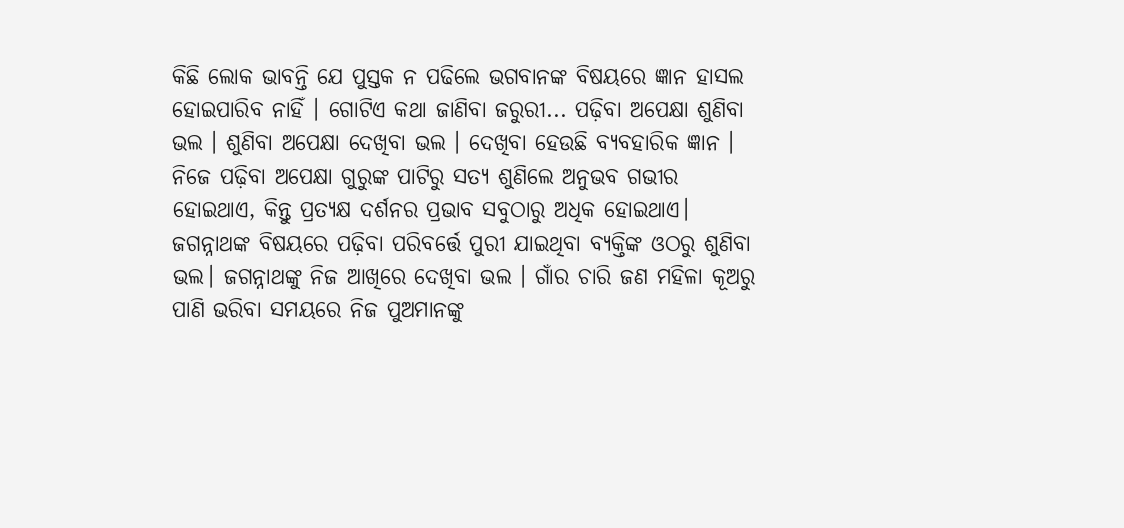କିଛି ଲୋକ ଭାବନ୍ତି ଯେ ପୁସ୍ତକ ନ ପଢିଲେ ଭଗବାନଙ୍କ ବିଷୟରେ ଜ୍ଞାନ ହାସଲ ହୋଇପାରିବ ନାହିଁ । ଗୋଟିଏ କଥା ଜାଣିବା ଜରୁରୀ... ପଢ଼ିବା ଅପେକ୍ଷା ଶୁଣିବା ଭଲ । ଶୁଣିବା ଅପେକ୍ଷା ଦେଖିବା ଭଲ । ଦେଖିବା ହେଉଛି ବ୍ୟବହାରିକ ଜ୍ଞାନ । ନିଜେ ପଢ଼ିବା ଅପେକ୍ଷା ଗୁରୁଙ୍କ ପାଟିରୁ ସତ୍ୟ ଶୁଣିଲେ ଅନୁଭବ ଗଭୀର ହୋଇଥାଏ, କିନ୍ତୁ ପ୍ରତ୍ୟକ୍ଷ ଦର୍ଶନର ପ୍ରଭାବ ସବୁଠାରୁ ଅଧିକ ହୋଇଥାଏ। ଜଗନ୍ନାଥଙ୍କ ବିଷୟରେ ପଢ଼ିବା ପରିବର୍ତ୍ତେ ପୁରୀ ଯାଇଥିବା ବ୍ୟକ୍ତିଙ୍କ ଓଠରୁ ଶୁଣିବା ଭଲ। ଜଗନ୍ନାଥଙ୍କୁ ନିଜ ଆଖିରେ ଦେଖିବା ଭଲ । ଗାଁର ଚାରି ଜଣ ମହିଳା କୂଅରୁ ପାଣି ଭରିବା ସମୟରେ ନିଜ ପୁଅମାନଙ୍କୁ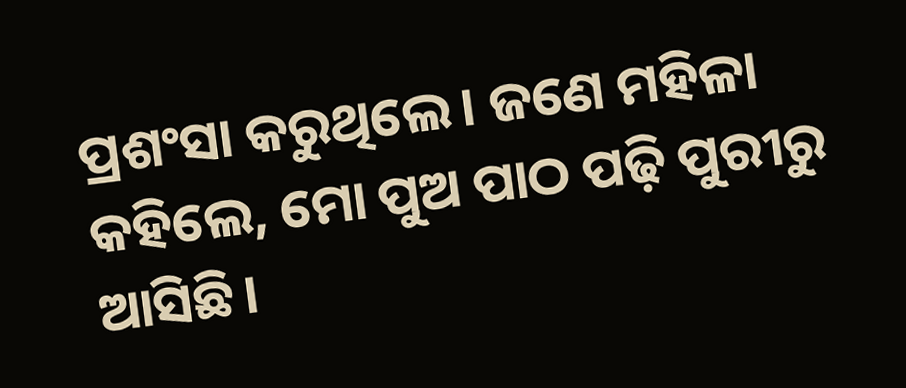ପ୍ରଶଂସା କରୁଥିଲେ। ଜଣେ ମହିଳା କହିଲେ, ମୋ ପୁଅ ପାଠ ପଢ଼ି ପୁରୀରୁ ଆସିଛି।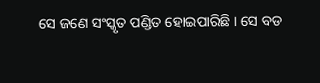ସେ ଜଣେ ସଂସ୍କୃତ ପଣ୍ଡିତ ହୋଇପାରିଛି । ସେ ବଡ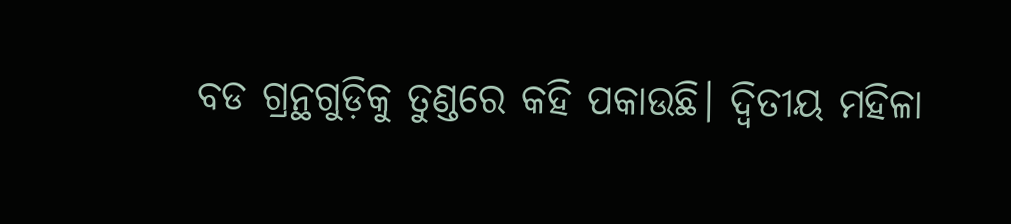ବଡ ଗ୍ରନ୍ଥଗୁଡ଼ିକୁ ତୁଣ୍ଡରେ କହି ପକାଉଛି। ଦ୍ୱିତୀୟ ମହିଳା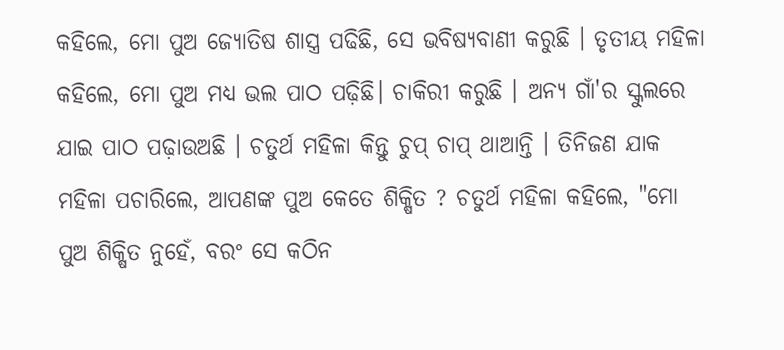କହିଲେ, ମୋ ପୁଅ ଜ୍ୟୋତିଷ ଶାସ୍ତ୍ର ପଢିଛି, ସେ ଭବିଷ୍ୟବାଣୀ କରୁଛି । ତୃତୀୟ ମହିଳା କହିଲେ, ମୋ ପୁଅ ମଧ୍ୟ ଭଲ ପାଠ ପଢ଼ିଛି। ଚାକିରୀ କରୁଛି । ଅନ୍ୟ ଗାଁ'ର ସ୍କୁଲରେ ଯାଇ ପାଠ ପଢ଼ାଉଅଛି । ଚତୁର୍ଥ ମହିଳା କିନ୍ତୁ ଚୁପ୍ ଚାପ୍ ଥାଆନ୍ତି । ତିନିଜଣ ଯାକ ମହିଳା ପଚାରିଲେ, ଆପଣଙ୍କ ପୁଅ କେତେ ଶିକ୍ଷିତ ? ଚତୁର୍ଥ ମହିଳା କହିଲେ, "ମୋ ପୁଅ ଶିକ୍ଷିତ ନୁହେଁ, ବରଂ ସେ କଠିନ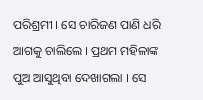ପରିଶ୍ରମୀ । ସେ ଚାରିଜଣ ପାଣି ଧରି ଆଗକୁ ଚାଲିଲେ । ପ୍ରଥମ ମହିଳାଙ୍କ ପୁଅ ଆସୁଥିବା ଦେଖାଗଲା । ସେ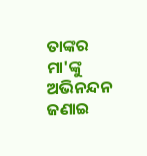ତାଙ୍କର ମା'ଙ୍କୁ ଅଭିନନ୍ଦନ ଜଣାଇ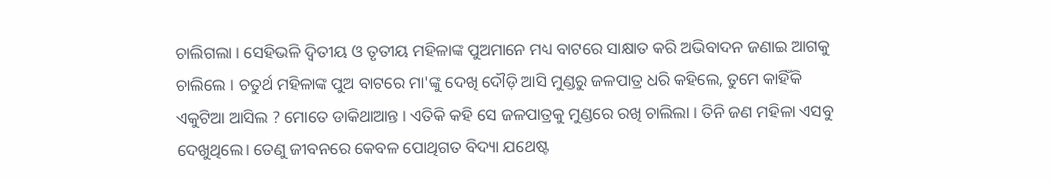ଚାଲିଗଲା । ସେହିଭଳି ଦ୍ବିତୀୟ ଓ ତୃତୀୟ ମହିଳାଙ୍କ ପୁଅମାନେ ମଧ୍ୟ ବାଟରେ ସାକ୍ଷାତ କରି ଅଭିବାଦନ ଜଣାଇ ଆଗକୁ ଚାଲିଲେ । ଚତୁର୍ଥ ମହିଳାଙ୍କ ପୁଅ ବାଟରେ ମା'ଙ୍କୁ ଦେଖି ଦୌଡ଼ି ଆସି ମୁଣ୍ଡରୁ ଜଳପାତ୍ର ଧରି କହିଲେ, ତୁମେ କାହିଁକି ଏକୁଟିଆ ଆସିଲ ? ମୋତେ ଡାକିଥାଆନ୍ତ । ଏତିକି କହି ସେ ଜଳପାତ୍ରକୁ ମୁଣ୍ଡରେ ରଖି ଚାଲିଲା । ତିନି ଜଣ ମହିଳା ଏସବୁ ଦେଖୁଥିଲେ। ତେଣୁ ଜୀବନରେ କେବଳ ପୋଥିଗତ ବିଦ୍ୟା ଯଥେଷ୍ଟ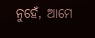ନୁହେଁ, ଆମେ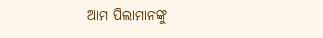ଆମ ପିଲାମାନଙ୍କୁ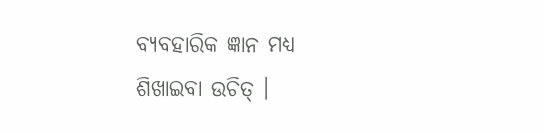ବ୍ୟବହାରିକ ଜ୍ଞାନ ମଧ୍ୟ ଶିଖାଇବା ଉଚିତ୍ ।